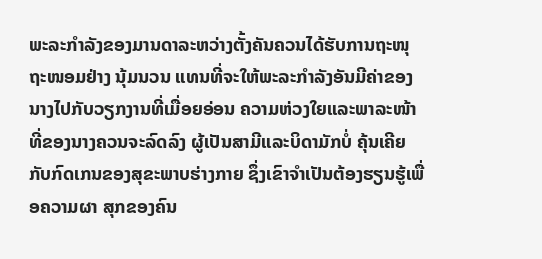ພະລະກໍາລັງຂອງມານດາລະຫວ່າງຕັ້ງຄັນຄວນໄດ້ຮັບການຖະໜຸຖະໜອມຢ່າງ ນຸ້ມນວນ ແທນທີ່ຈະໃຫ້ພະລະກໍາລັງອັນມີຄ່າຂອງນາງໄປກັບວຽກງານທີ່ເມື່ອຍອ່ອນ ຄວາມຫ່ວງໃຍແລະພາລະໜ້າທີ່ຂອງນາງຄວນຈະລົດລົງ ຜູ້ເປັນສາມີແລະບິດາມັກບໍ່ ຄຸ້ນເຄີຍກັບກົດເກນຂອງສຸຂະພາບຮ່າງກາຍ ຊຶ່ງເຂົາຈໍາເປັນຕ້ອງຮຽນຮູ້ເພື່ອຄວາມຜາ ສຸກຂອງຄົນ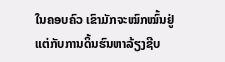ໃນຄອບຄົວ ເຂົາມັກຈະໝົກໝົ້ນຢູ່ແຕ່ກັບການດິ້ນຮົນຫາລ້ຽງຊີບ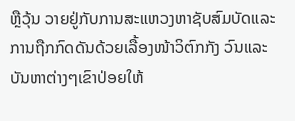ຫຼືວຸ້ນ ວາຍຢູ່ກັບການສະແຫວງຫາຊັບສົມບັດແລະການຖືກກົດດັນດ້ວຍເລື້ອງໜ້າວິຕົກກັງ ວົນແລະບັນຫາຕ່າງໆເຂົາປ່ອຍໃຫ້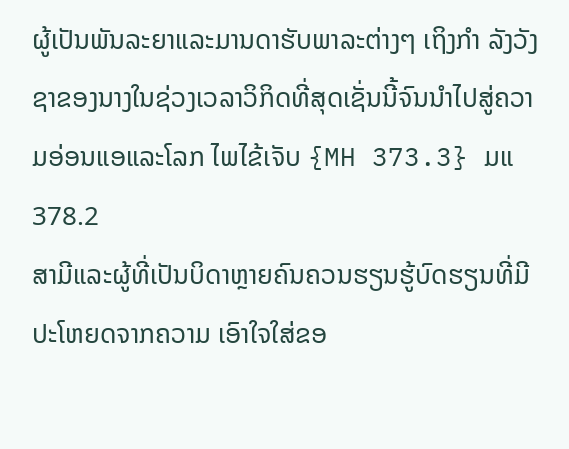ຜູ້ເປັນພັນລະຍາແລະມານດາຮັບພາລະຕ່າງໆ ເຖິງກໍາ ລັງວັງຊາຂອງນາງໃນຊ່ວງເວລາວິກິດທີ່ສຸດເຊັ່ນນີ້ຈົນນໍາໄປສູ່ຄວາມອ່ອນແອແລະໂລກ ໄພໄຂ້ເຈັບ {MH 373.3} ມແ 378.2
ສາມີແລະຜູ້ທີ່ເປັນບິດາຫຼາຍຄົນຄວນຮຽນຮູ້ບົດຮຽນທີ່ມີປະໂຫຍດຈາກຄວາມ ເອົາໃຈໃສ່ຂອ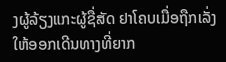ງຜູ້ລ້ຽງແກະຜູ້ຊື່ສັດ ຢາໂຄບເມື່ອຖືກເລັ່ງໃຫ້ອອກເດີນທາງທີ່ຍາກ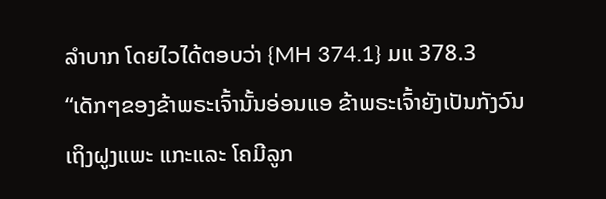ລໍາບາກ ໂດຍໄວໄດ້ຕອບວ່າ {MH 374.1} ມແ 378.3
“ເດັກໆຂອງຂ້າພຣະເຈົ້ານັ້ນອ່ອນແອ ຂ້າພຣະເຈົ້າຍັງເປັນກັງວົນເຖິງຝູງແພະ ແກະແລະ ໂຄມີລູກ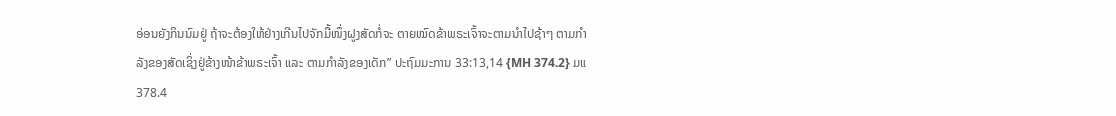ອ່ອນຍັງກິນນົມຢູ່ ຖ້າຈະຕ້ອງໃຫ້ຢ່າງເກີນໄປຈັກມື້ໜຶ່ງຝູງສັດກໍ່ຈະ ຕາຍໝົດຂ້າພຣະເຈົ້າຈະຕາມນໍາໄປຊ້າໆ ຕາມກໍາລັງຂອງສັດເຊິ່ງຢູ່ຂ້າງໜ້າຂ້າພຣະເຈົ້າ ແລະ ຕາມກໍາລັງຂອງເດັກ” ປະຖົມມະການ 33:13,14 {MH 374.2} ມແ 378.4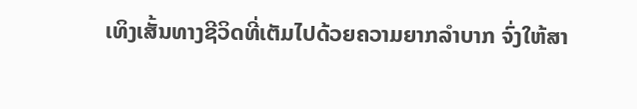ເທິງເສັ້ນທາງຊີວິດທີ່ເຕັມໄປດ້ວຍຄວາມຍາກລໍາບາກ ຈົ່ງໃຫ້ສາ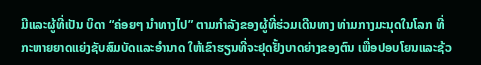ມີແລະຜູ້ທີ່ເປັນ ບິດາ “ຄ່ອຍໆ ນໍາທາງໄປ” ຕາມກໍາລັງຂອງຜູ້ທີ່ຮ່ວມເດີນທາງ ທ່າມກາງມະນຸດໃນໂລກ ທີ່ກະຫາຍຍາດແຍ່ງຊັບສົມບັດແລະອໍານາດ ໃຫ້ເຂົາຮຽນທີ່ຈະຢຸດຢັ້ງບາດຍ່າງຂອງຕົນ ເພື່ອປອບໂຍນແລະຊ້ວ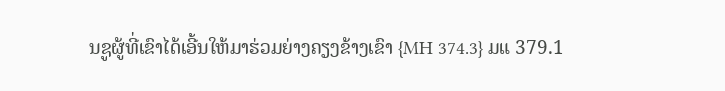ນຊູຜູ້ທີ່ເຂົາໄດ້ເອີ້ນໃຫ້ມາຮ່ວມຍ່າງຄຽງຂ້າງເຂົາ {MH 374.3} ມແ 379.1